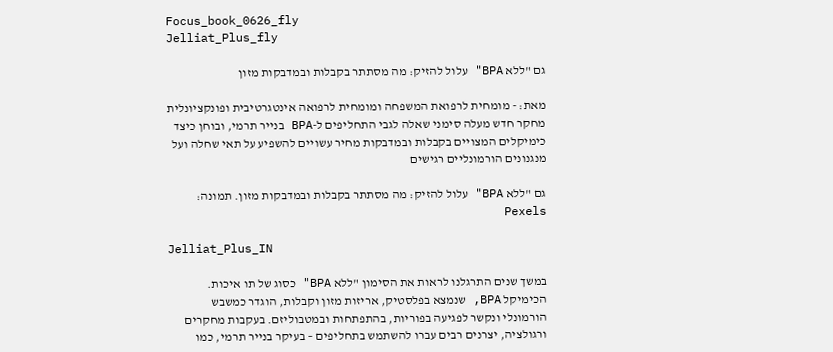Focus_book_0626_fly
Jelliat_Plus_fly

גם "ללא BPA" עלול להזיק: מה מסתתר בקבלות ובמדבקות מזון

מאת: - מומחית לרפואת המשפחה ומומחית לרפואה אינטגרטיבית ופונקציונלית
מחקר חדש מעלה סימני שאלה לגבי התחליפים ל-BPA בנייר תרמי, ובוחן כיצד כימיקלים המצויים בקבלות ובמדבקות מחיר עשויים להשפיע על תאי שחלה ועל מנגנונים הורמונליים רגישים

גם "ללא BPA" עלול להזיק: מה מסתתר בקבלות ובמדבקות מזון. תמונה: Pexels

Jelliat_Plus_IN

במשך שנים התרגלנו לראות את הסימון "ללא BPA" כסוג של תו איכות.
הכימיקל BPA, שנמצא בפלסטיק, אריזות מזון וקבלות, הוגדר כמשבש הורמונלי ונקשר לפגיעה בפוריות, בהתפתחות ובמטבוליזם. בעקבות מחקרים ורגולציה, יצרנים רבים עברו להשתמש בתחליפים – בעיקר בנייר תרמי, כמו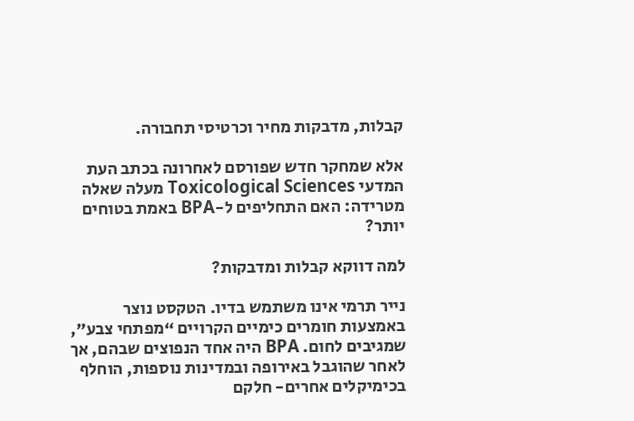קבלות, מדבקות מחיר וכרטיסי תחבורה.

אלא שמחקר חדש שפורסם לאחרונה בכתב העת המדעי Toxicological Sciences מעלה שאלה מטרידה: האם התחליפים ל-BPA באמת בטוחים יותר?

למה דווקא קבלות ומדבקות?

נייר תרמי אינו משתמש בדיו. הטקסט נוצר באמצעות חומרים כימיים הקרויים “מפתחי צבע”, שמגיבים לחום. BPA היה אחד הנפוצים שבהם, אך לאחר שהוגבל באירופה ובמדינות נוספות, הוחלף בכימיקלים אחרים- חלקם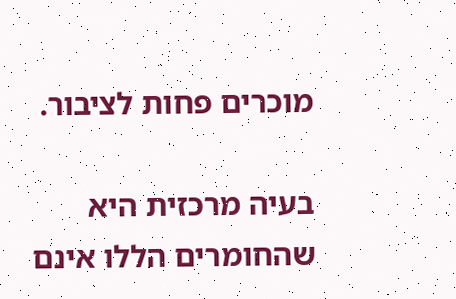מוכרים פחות לציבור.

בעיה מרכזית היא שהחומרים הללו אינם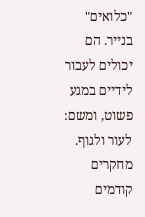"כלואים" בנייר. הם יכולים לעבור לידיים במגע פשוט, ומשם: לעור ולגוף. מחקרים קודמים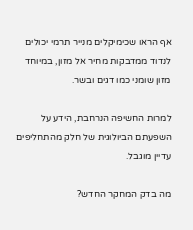אף הראו שכימיקלים מנייר תרמי יכולים לנדוד ממדבקות מחיר אל מזון, במיוחד מזון שומני כמו דגים ובשר.

למרות החשיפה הנרחבת, הידע על השפעתם הביולוגית של חלק מהתחליפים עדיין מוגבל.

מה בדק המחקר החדש?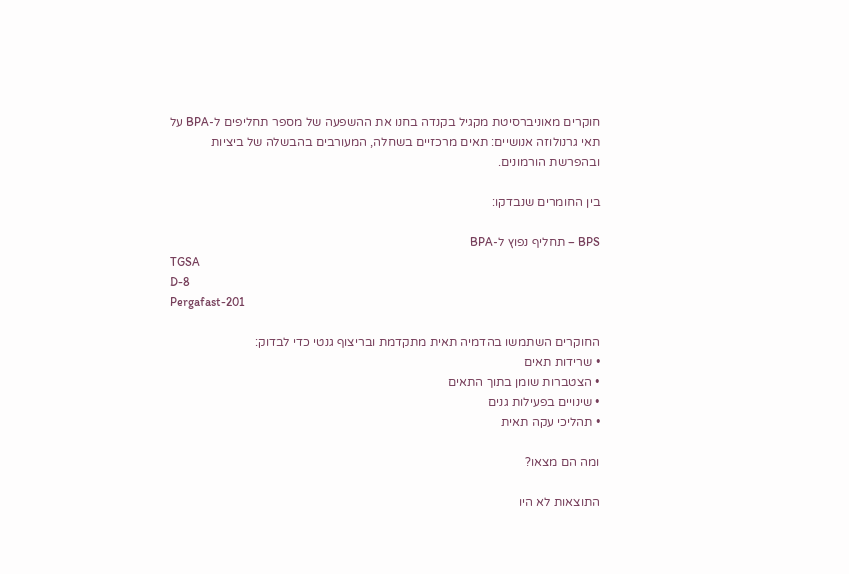חוקרים מאוניברסיטת מקגיל בקנדה בחנו את ההשפעה של מספר תחליפים ל-BPA על תאי גרנולוזה אנושיים: תאים מרכזיים בשחלה, המעורבים בהבשלה של ביציות ובהפרשת הורמונים.

בין החומרים שנבדקו:

BPS – תחליף נפוץ ל-BPA
TGSA
D-8
Pergafast-201

החוקרים השתמשו בהדמיה תאית מתקדמת ובריצוף גנטי כדי לבדוק:
• שרידות תאים
• הצטברות שומן בתוך התאים
• שינויים בפעילות גנים
• תהליכי עקה תאית

ומה הם מצאו?

התוצאות לא היו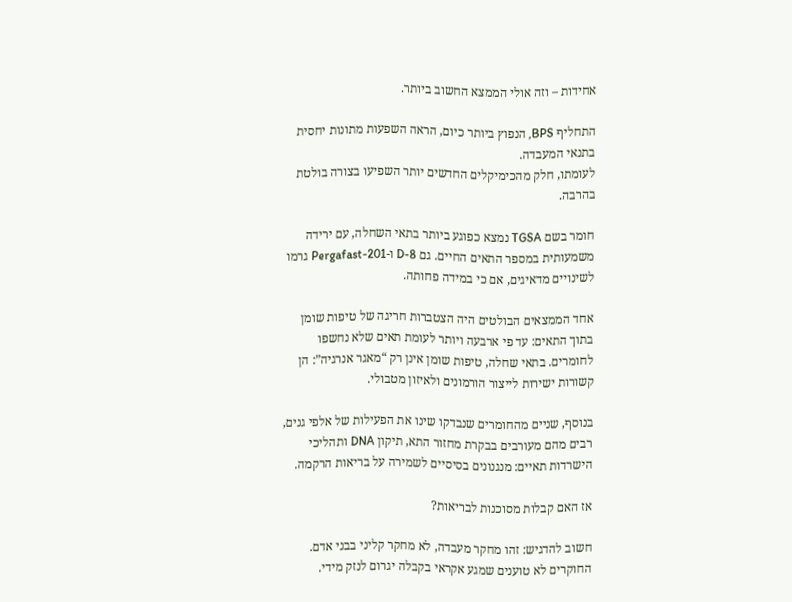אחידות – וזה אולי הממצא החשוב ביותר.

התחליף BPS, הנפוץ ביותר כיום, הראה השפעות מתונות יחסית בתנאי המעבדה.
לעומתו, חלק מהכימיקלים החדשים יותר השפיעו בצורה בולטת בהרבה.

חומר בשם TGSA נמצא כפוגע ביותר בתאי השחלה, עם ירידה משמעותית במספר התאים החיים. גם D-8 ו-Pergafast-201 גרמו לשינויים מדאיגים, אם כי במידה פחותה.

אחד הממצאים הבולטים היה הצטברות חריגה של טיפות שומן בתוך התאים: עד פי ארבעה ויותר לעומת תאים שלא נחשפו לחומרים. בתאי שחלה, טיפות שומן אינן רק “מאגר אנרגיה”: הן קשורות ישירות לייצור הורמונים ולאיזון מטבולי.

בנוסף, שניים מהחומרים שנבדקו שינו את הפעילות של אלפי גנים, רבים מהם מעורבים בבקרת מחזור התא, תיקון DNA ותהליכי הישרדות תאיים: מנגנונים בסיסיים לשמירה על בריאות הרקמה.

אז האם קבלות מסוכנות לבריאות?

חשוב להדגיש: זהו מחקר מעבדה, לא מחקר קליני בבני אדם. החוקרים לא טוענים שמגע אקראי בקבלה יגרום לנזק מידי.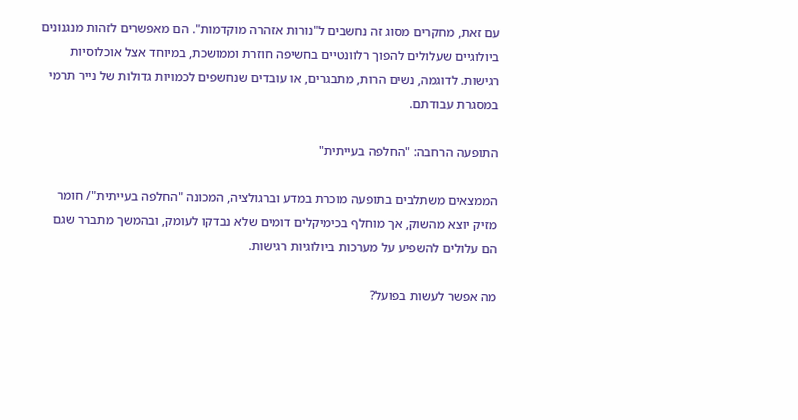עם זאת, מחקרים מסוג זה נחשבים ל"נורות אזהרה מוקדמות". הם מאפשרים לזהות מנגנונים ביולוגיים שעלולים להפוך רלוונטיים בחשיפה חוזרת וממושכת, במיוחד אצל אוכלוסיות רגישות. לדוגמה, נשים הרות, מתבגרים, או עובדים שנחשפים לכמויות גדולות של נייר תרמי במסגרת עבודתם.

התופעה הרחבה: "החלפה בעייתית"

הממצאים משתלבים בתופעה מוכרת במדע וברגולציה, המכונה "החלפה בעייתית"/ חומר מזיק יוצא מהשוק, אך מוחלף בכימיקלים דומים שלא נבדקו לעומק, ובהמשך מתברר שגם הם עלולים להשפיע על מערכות ביולוגיות רגישות.

מה אפשר לעשות בפועל?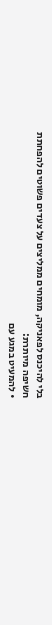בלי להיכנס לפאניקה, מומחים ממליצים על צעדים פשוטים להפחתת חשיפה מיותרת:
• להמעיט במגע עם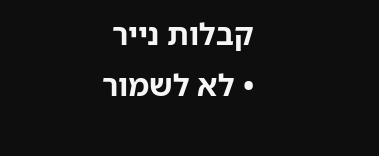קבלות נייר
• לא לשמור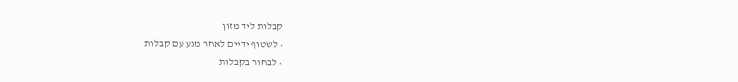קבלות ליד מזון
• לשטוף ידיים לאחר מגע עם קבלות
• לבחור בקבלות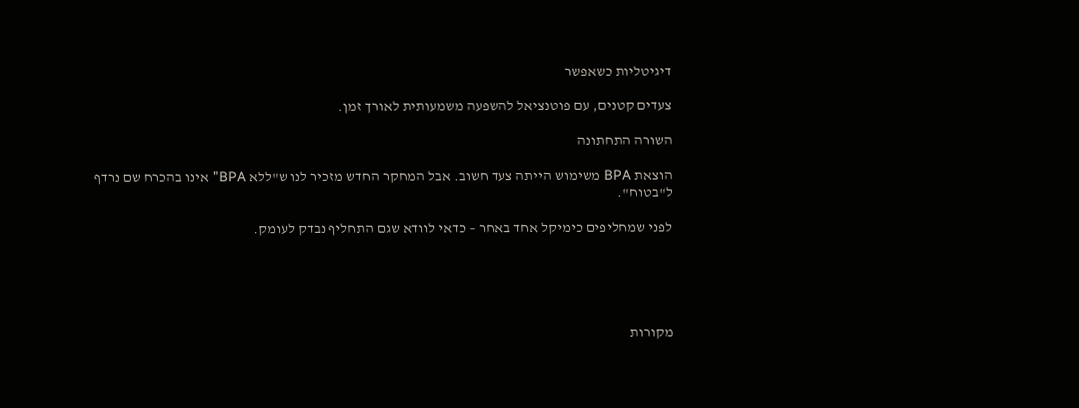דיגיטליות כשאפשר

צעדים קטנים, עם פוטנציאל להשפעה משמעותית לאורך זמן.

השורה התחתונה

הוצאת BPA משימוש הייתה צעד חשוב. אבל המחקר החדש מזכיר לנו ש"ללא BPA" אינו בהכרח שם נרדף ל"בטוח".

לפני שמחליפים כימיקל אחד באחר – כדאי לוודא שגם התחליף נבדק לעומק.





מקורות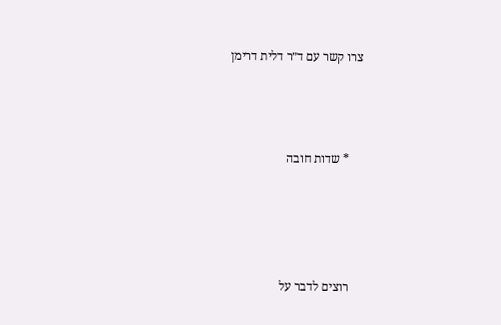צרו קשר עם ד״ר דלית דרימן



    * שדות חובה




    רוצים לדבר על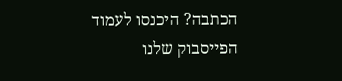הכתבה? היכנסו לעמוד הפייסבוק שלנו